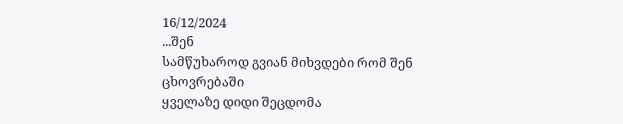16/12/2024
...შენ
სამწუხაროდ გვიან მიხვდები რომ შენ ცხოვრებაში
ყველაზე დიდი შეცდომა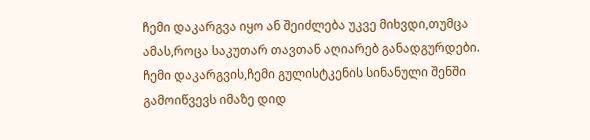ჩემი დაკარგვა იყო ან შეიძლება უკვე მიხვდი,თუმცა ამას,როცა საკუთარ თავთან აღიარებ განადგურდები.
ჩემი დაკარგვის,ჩემი გულისტკენის სინანული შენში გამოიწვევს იმაზე დიდ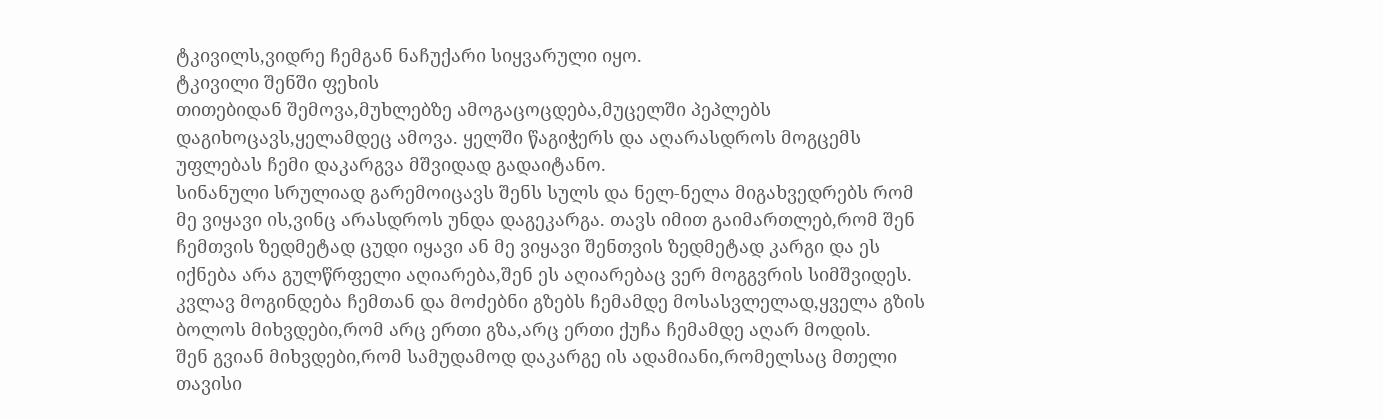ტკივილს,ვიდრე ჩემგან ნაჩუქარი სიყვარული იყო.
ტკივილი შენში ფეხის
თითებიდან შემოვა,მუხლებზე ამოგაცოცდება,მუცელში პეპლებს დაგიხოცავს,ყელამდეც ამოვა. ყელში წაგიჭერს და აღარასდროს მოგცემს უფლებას ჩემი დაკარგვა მშვიდად გადაიტანო.
სინანული სრულიად გარემოიცავს შენს სულს და ნელ-ნელა მიგახვედრებს რომ მე ვიყავი ის,ვინც არასდროს უნდა დაგეკარგა. თავს იმით გაიმართლებ,რომ შენ ჩემთვის ზედმეტად ცუდი იყავი ან მე ვიყავი შენთვის ზედმეტად კარგი და ეს იქნება არა გულწრფელი აღიარება,შენ ეს აღიარებაც ვერ მოგგვრის სიმშვიდეს.
კვლავ მოგინდება ჩემთან და მოძებნი გზებს ჩემამდე მოსასვლელად,ყველა გზის ბოლოს მიხვდები,რომ არც ერთი გზა,არც ერთი ქუჩა ჩემამდე აღარ მოდის.
შენ გვიან მიხვდები,რომ სამუდამოდ დაკარგე ის ადამიანი,რომელსაც მთელი თავისი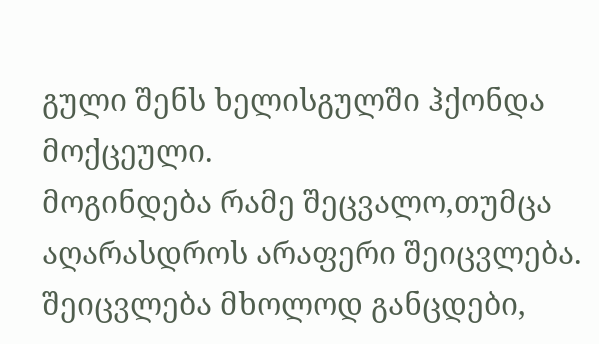გული შენს ხელისგულში ჰქონდა მოქცეული.
მოგინდება რამე შეცვალო,თუმცა აღარასდროს არაფერი შეიცვლება. შეიცვლება მხოლოდ განცდები,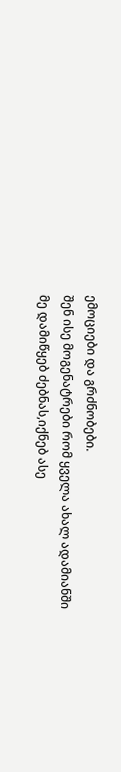ემოციები და გრძნობები.
შენ ისე მოგენატრები რომ ყველა ახალ ადამიანში
მე დამიწყებ ძებნას,იქნებ ასე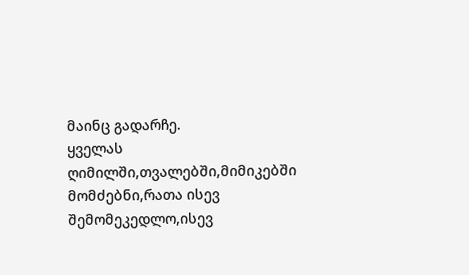მაინც გადარჩე.
ყველას ღიმილში,თვალებში,მიმიკებში მომძებნი,რათა ისევ შემომეკედლო,ისევ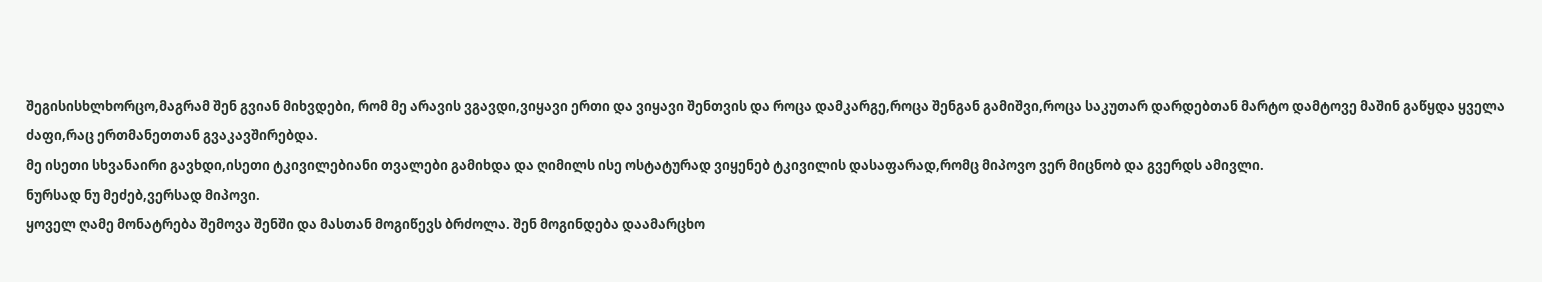შეგისისხლხორცო,მაგრამ შენ გვიან მიხვდები, რომ მე არავის ვგავდი,ვიყავი ერთი და ვიყავი შენთვის და როცა დამკარგე,როცა შენგან გამიშვი,როცა საკუთარ დარდებთან მარტო დამტოვე მაშინ გაწყდა ყველა ძაფი,რაც ერთმანეთთან გვაკავშირებდა.
მე ისეთი სხვანაირი გავხდი,ისეთი ტკივილებიანი თვალები გამიხდა და ღიმილს ისე ოსტატურად ვიყენებ ტკივილის დასაფარად,რომც მიპოვო ვერ მიცნობ და გვერდს ამივლი.
ნურსად ნუ მეძებ,ვერსად მიპოვი.
ყოველ ღამე მონატრება შემოვა შენში და მასთან მოგიწევს ბრძოლა. შენ მოგინდება დაამარცხო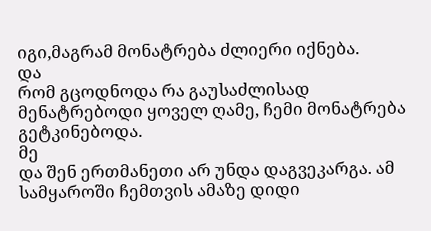იგი,მაგრამ მონატრება ძლიერი იქნება.
და
რომ გცოდნოდა რა გაუსაძლისად მენატრებოდი ყოველ ღამე, ჩემი მონატრება გეტკინებოდა.
მე
და შენ ერთმანეთი არ უნდა დაგვეკარგა. ამ სამყაროში ჩემთვის ამაზე დიდი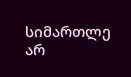სიმართლე არ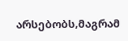არსებობს,მაგრამ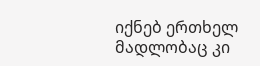იქნებ ერთხელ მადლობაც კი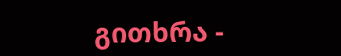გითხრა -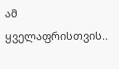ამ ყველაფრისთვის..